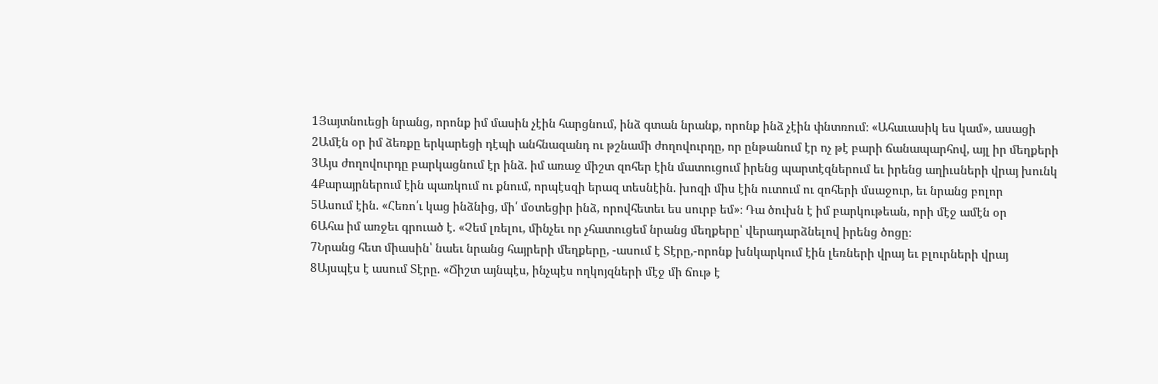1Յայտնուեցի նրանց, որոնք իմ մասին չէին հարցնում, ինձ գտան նրանք, որոնք ինձ չէին փնտռում։ «Ահաւասիկ ես կամ», ասացի
2Ամէն օր իմ ձեռքը երկարեցի դէպի անհնազանդ ու թշնամի ժողովուրդը, որ ընթանում էր ոչ թէ բարի ճանապարհով, այլ իր մեղքերի
3Այս ժողովուրդը բարկացնում էր ինձ. իմ առաջ միշտ զոհեր էին մատուցում իրենց պարտէզներում եւ իրենց աղիւսների վրայ խունկ
4Քարայրներում էին պառկում ու քնում, որպէսզի երազ տեսնէին. խոզի միս էին ուտում ու զոհերի մսաջուր, եւ նրանց բոլոր
5Ասում էին. «Հեռո՛ւ կաց ինձնից, մի՛ մօտեցիր ինձ, որովհետեւ ես սուրբ եմ»։ Դա ծուխն է իմ բարկութեան, որի մէջ ամէն օր
6Ահա իմ առջեւ գրուած է. «Չեմ լռելու, մինչեւ որ չհատուցեմ նրանց մեղքերը՝ վերադարձնելով իրենց ծոցը։
7Նրանց հետ միասին՝ նաեւ նրանց հայրերի մեղքերը, -ասում է Տէրը,-որոնք խնկարկում էին լեռների վրայ եւ բլուրների վրայ
8Այսպէս է ասում Տէրը. «Ճիշտ այնպէս, ինչպէս ողկոյզների մէջ մի ճութ է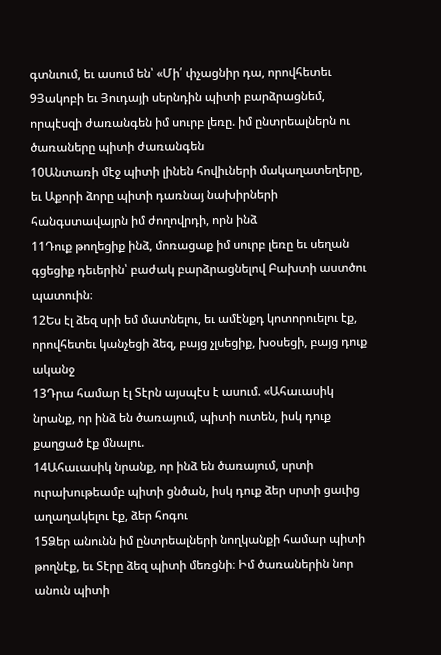գտնւում, եւ ասում են՝ «Մի՛ փչացնիր դա, որովհետեւ
9Յակոբի եւ Յուդայի սերնդին պիտի բարձրացնեմ, որպէսզի ժառանգեն իմ սուրբ լեռը. իմ ընտրեալներն ու ծառաները պիտի ժառանգեն
10Անտառի մէջ պիտի լինեն հովիւների մակաղատեղերը, եւ Աքորի ձորը պիտի դառնայ նախիրների հանգստավայրն իմ ժողովրդի, որն ինձ
11Դուք թողեցիք ինձ, մոռացաք իմ սուրբ լեռը եւ սեղան գցեցիք դեւերին՝ բաժակ բարձրացնելով Բախտի աստծու պատուին։
12Ես էլ ձեզ սրի եմ մատնելու, եւ ամէնքդ կոտորուելու էք, որովհետեւ կանչեցի ձեզ, բայց չլսեցիք, խօսեցի, բայց դուք ականջ
13Դրա համար էլ Տէրն այսպէս է ասում. «Ահաւասիկ նրանք, որ ինձ են ծառայում, պիտի ուտեն, իսկ դուք քաղցած էք մնալու.
14Ահաւասիկ նրանք, որ ինձ են ծառայում, սրտի ուրախութեամբ պիտի ցնծան, իսկ դուք ձեր սրտի ցաւից աղաղակելու էք, ձեր հոգու
15Ձեր անունն իմ ընտրեալների նողկանքի համար պիտի թողնէք, եւ Տէրը ձեզ պիտի մեռցնի։ Իմ ծառաներին նոր անուն պիտի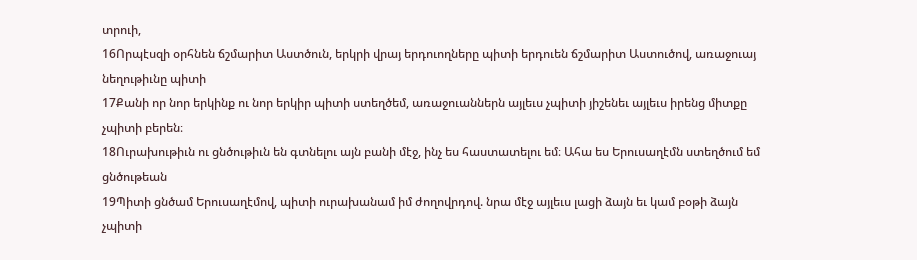տրուի,
16Որպէսզի օրհնեն ճշմարիտ Աստծուն, երկրի վրայ երդուողները պիտի երդուեն ճշմարիտ Աստուծով, առաջուայ նեղութիւնը պիտի
17Քանի որ նոր երկինք ու նոր երկիր պիտի ստեղծեմ, առաջուաններն այլեւս չպիտի յիշենեւ այլեւս իրենց միտքը չպիտի բերեն։
18Ուրախութիւն ու ցնծութիւն են գտնելու այն բանի մէջ, ինչ ես հաստատելու եմ։ Ահա ես Երուսաղէմն ստեղծում եմ ցնծութեան
19Պիտի ցնծամ Երուսաղէմով, պիտի ուրախանամ իմ ժողովրդով. նրա մէջ այլեւս լացի ձայն եւ կամ բօթի ձայն չպիտի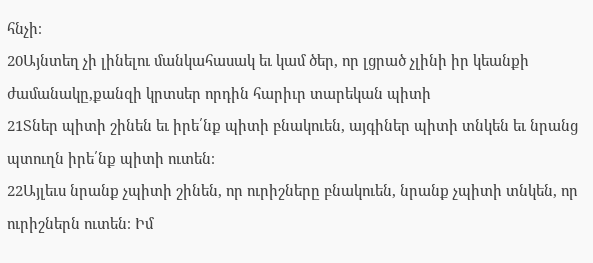հնչի։
20Այնտեղ չի լինելու մանկահասակ եւ կամ ծեր, որ լցրած չլինի իր կեանքի ժամանակը,քանզի կրտսեր որդին հարիւր տարեկան պիտի
21Տներ պիտի շինեն եւ իրե՛նք պիտի բնակուեն, այգիներ պիտի տնկեն եւ նրանց պտուղն իրե՛նք պիտի ուտեն։
22Այլեւս նրանք չպիտի շինեն, որ ուրիշները բնակուեն, նրանք չպիտի տնկեն, որ ուրիշներն ուտեն։ Իմ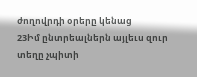ժողովրդի օրերը կենաց
23Իմ ընտրեալներն այլեւս զուր տեղը չպիտի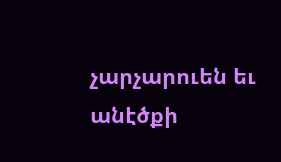չարչարուեն եւ անէծքի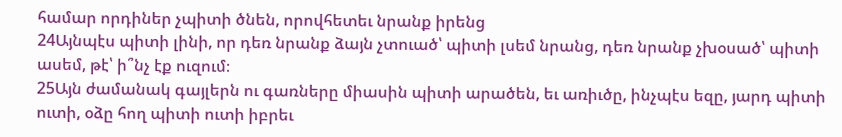համար որդիներ չպիտի ծնեն, որովհետեւ նրանք իրենց
24Այնպէս պիտի լինի, որ դեռ նրանք ձայն չտուած՝ պիտի լսեմ նրանց, դեռ նրանք չխօսած՝ պիտի ասեմ, թէ՝ ի՞նչ էք ուզում։
25Այն ժամանակ գայլերն ու գառները միասին պիտի արածեն, եւ առիւծը, ինչպէս եզը, յարդ պիտի ուտի, օձը հող պիտի ուտի իբրեւ